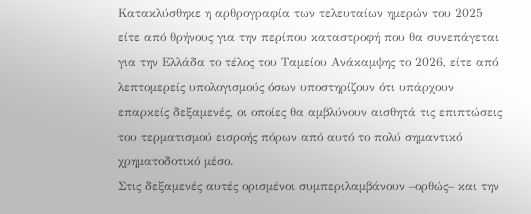Κατακλύσθηκε η αρθρογραφία των τελευταίων ημερών του 2025 είτε από θρήνους για την περίπου καταστροφή που θα συνεπάγεται για την Ελλάδα το τέλος του Ταμείου Ανάκαμψης το 2026, είτε από λεπτομερείς υπολογισμούς όσων υποστηρίζουν ότι υπάρχουν επαρκείς δεξαμενές, οι οποίες θα αμβλύνουν αισθητά τις επιπτώσεις του τερματισμού εισροής πόρων από αυτό το πολύ σημαντικό χρηματοδοτικό μέσο.
Στις δεξαμενές αυτές ορισμένοι συμπεριλαμβάνουν –ορθώς– και την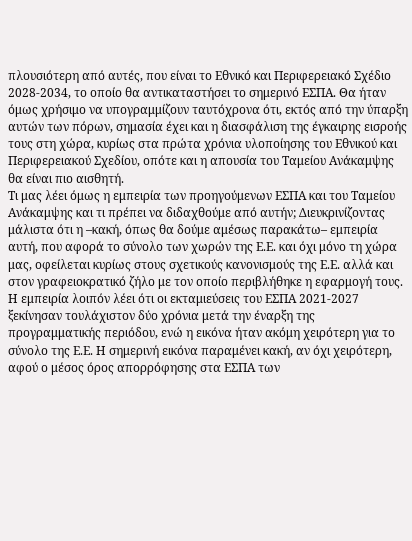πλουσιότερη από αυτές, που είναι το Εθνικό και Περιφερειακό Σχέδιο 2028-2034, το οποίο θα αντικαταστήσει το σημερινό ΕΣΠΑ. Θα ήταν όμως χρήσιμο να υπογραμμίζουν ταυτόχρονα ότι, εκτός από την ύπαρξη αυτών των πόρων, σημασία έχει και η διασφάλιση της έγκαιρης εισροής τους στη χώρα, κυρίως στα πρώτα χρόνια υλοποίησης του Εθνικού και Περιφερειακού Σχεδίου, οπότε και η απουσία του Ταμείου Ανάκαμψης θα είναι πιο αισθητή.
Τι μας λέει όμως η εμπειρία των προηγούμενων ΕΣΠΑ και του Ταμείου Ανάκαμψης και τι πρέπει να διδαχθούμε από αυτήν; Διευκρινίζοντας μάλιστα ότι η –κακή, όπως θα δούμε αμέσως παρακάτω– εμπειρία αυτή, που αφορά το σύνολο των χωρών της Ε.Ε. και όχι μόνο τη χώρα μας, οφείλεται κυρίως στους σχετικούς κανονισμούς της Ε.Ε. αλλά και στον γραφειοκρατικό ζήλο με τον οποίο περιβλήθηκε η εφαρμογή τους. Η εμπειρία λοιπόν λέει ότι οι εκταμιεύσεις του ΕΣΠΑ 2021-2027 ξεκίνησαν τουλάχιστον δύο χρόνια μετά την έναρξη της προγραμματικής περιόδου, ενώ η εικόνα ήταν ακόμη χειρότερη για το σύνολο της Ε.Ε. Η σημερινή εικόνα παραμένει κακή, αν όχι χειρότερη, αφού ο μέσος όρος απορρόφησης στα ΕΣΠΑ των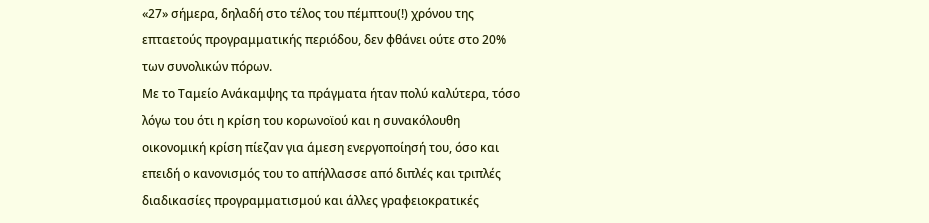«27» σήμερα, δηλαδή στο τέλος του πέμπτου(!) χρόνου της επταετούς προγραμματικής περιόδου, δεν φθάνει ούτε στο 20% των συνολικών πόρων.
Με το Ταμείο Ανάκαμψης τα πράγματα ήταν πολύ καλύτερα, τόσο λόγω του ότι η κρίση του κορωνοϊού και η συνακόλουθη οικονομική κρίση πίεζαν για άμεση ενεργοποίησή του, όσο και επειδή ο κανονισμός του το απήλλασσε από διπλές και τριπλές διαδικασίες προγραμματισμού και άλλες γραφειοκρατικές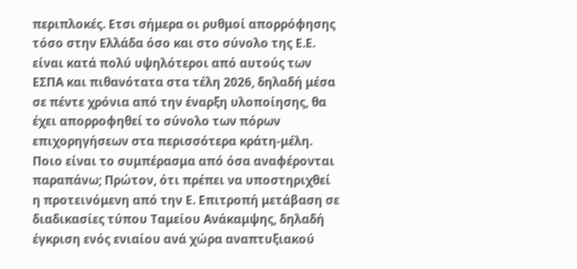περιπλοκές. Ετσι σήμερα οι ρυθμοί απορρόφησης τόσο στην Ελλάδα όσο και στο σύνολο της Ε.Ε. είναι κατά πολύ υψηλότεροι από αυτούς των ΕΣΠΑ και πιθανότατα στα τέλη 2026, δηλαδή μέσα σε πέντε χρόνια από την έναρξη υλοποίησης, θα έχει απορροφηθεί το σύνολο των πόρων επιχορηγήσεων στα περισσότερα κράτη-μέλη.
Ποιο είναι το συμπέρασμα από όσα αναφέρονται παραπάνω; Πρώτον, ότι πρέπει να υποστηριχθεί η προτεινόμενη από την Ε. Επιτροπή μετάβαση σε διαδικασίες τύπου Ταμείου Ανάκαμψης, δηλαδή έγκριση ενός ενιαίου ανά χώρα αναπτυξιακού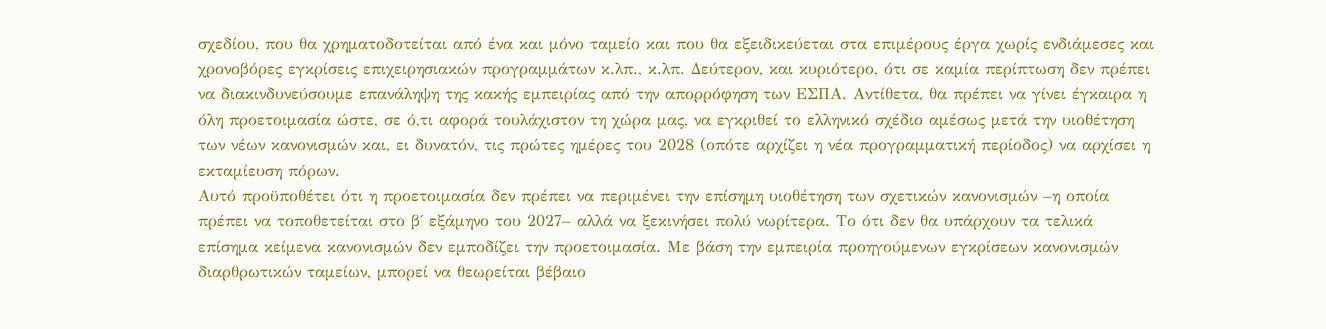σχεδίου, που θα χρηματοδοτείται από ένα και μόνο ταμείο και που θα εξειδικεύεται στα επιμέρους έργα χωρίς ενδιάμεσες και χρονοβόρες εγκρίσεις επιχειρησιακών προγραμμάτων κ.λπ., κ.λπ. Δεύτερον, και κυριότερο, ότι σε καμία περίπτωση δεν πρέπει να διακινδυνεύσουμε επανάληψη της κακής εμπειρίας από την απορρόφηση των ΕΣΠΑ. Αντίθετα, θα πρέπει να γίνει έγκαιρα η όλη προετοιμασία ώστε, σε ό,τι αφορά τουλάχιστον τη χώρα μας, να εγκριθεί το ελληνικό σχέδιο αμέσως μετά την υιοθέτηση των νέων κανονισμών και, ει δυνατόν, τις πρώτες ημέρες του 2028 (οπότε αρχίζει η νέα προγραμματική περίοδος) να αρχίσει η εκταμίευση πόρων.
Αυτό προϋποθέτει ότι η προετοιμασία δεν πρέπει να περιμένει την επίσημη υιοθέτηση των σχετικών κανονισμών –η οποία πρέπει να τοποθετείται στο β΄ εξάμηνο του 2027– αλλά να ξεκινήσει πολύ νωρίτερα. Το ότι δεν θα υπάρχουν τα τελικά επίσημα κείμενα κανονισμών δεν εμποδίζει την προετοιμασία. Με βάση την εμπειρία προηγούμενων εγκρίσεων κανονισμών διαρθρωτικών ταμείων, μπορεί να θεωρείται βέβαιο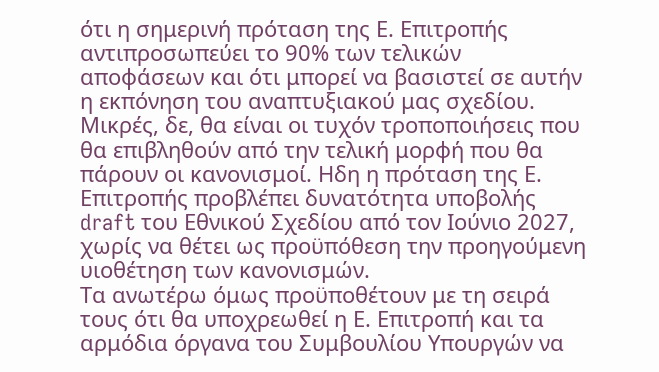ότι η σημερινή πρόταση της Ε. Επιτροπής αντιπροσωπεύει το 90% των τελικών αποφάσεων και ότι μπορεί να βασιστεί σε αυτήν η εκπόνηση του αναπτυξιακού μας σχεδίου. Μικρές, δε, θα είναι οι τυχόν τροποποιήσεις που θα επιβληθούν από την τελική μορφή που θα πάρουν οι κανονισμοί. Ηδη η πρόταση της Ε. Επιτροπής προβλέπει δυνατότητα υποβολής draft του Εθνικού Σχεδίου από τον Ιούνιο 2027, χωρίς να θέτει ως προϋπόθεση την προηγούμενη υιοθέτηση των κανονισμών.
Τα ανωτέρω όμως προϋποθέτουν με τη σειρά τους ότι θα υποχρεωθεί η Ε. Επιτροπή και τα αρμόδια όργανα του Συμβουλίου Υπουργών να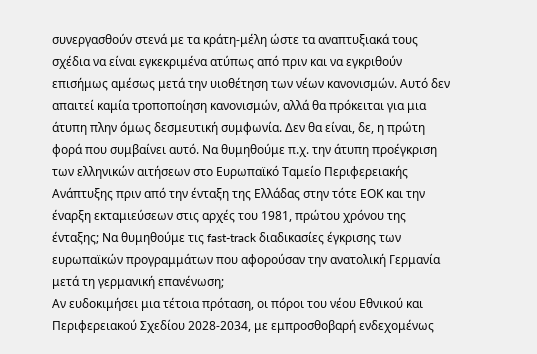συνεργασθούν στενά με τα κράτη-μέλη ώστε τα αναπτυξιακά τους σχέδια να είναι εγκεκριμένα ατύπως από πριν και να εγκριθούν επισήμως αμέσως μετά την υιοθέτηση των νέων κανονισμών. Αυτό δεν απαιτεί καμία τροποποίηση κανονισμών, αλλά θα πρόκειται για μια άτυπη πλην όμως δεσμευτική συμφωνία. Δεν θα είναι, δε, η πρώτη φορά που συμβαίνει αυτό. Να θυμηθούμε π.χ. την άτυπη προέγκριση των ελληνικών αιτήσεων στο Ευρωπαϊκό Ταμείο Περιφερειακής Ανάπτυξης πριν από την ένταξη της Ελλάδας στην τότε ΕΟΚ και την έναρξη εκταμιεύσεων στις αρχές του 1981, πρώτου χρόνου της ένταξης; Να θυμηθούμε τις fast-track διαδικασίες έγκρισης των ευρωπαϊκών προγραμμάτων που αφορούσαν την ανατολική Γερμανία μετά τη γερμανική επανένωση;
Αν ευδοκιμήσει μια τέτοια πρόταση, οι πόροι του νέου Εθνικού και Περιφερειακού Σχεδίου 2028-2034, με εμπροσθοβαρή ενδεχομένως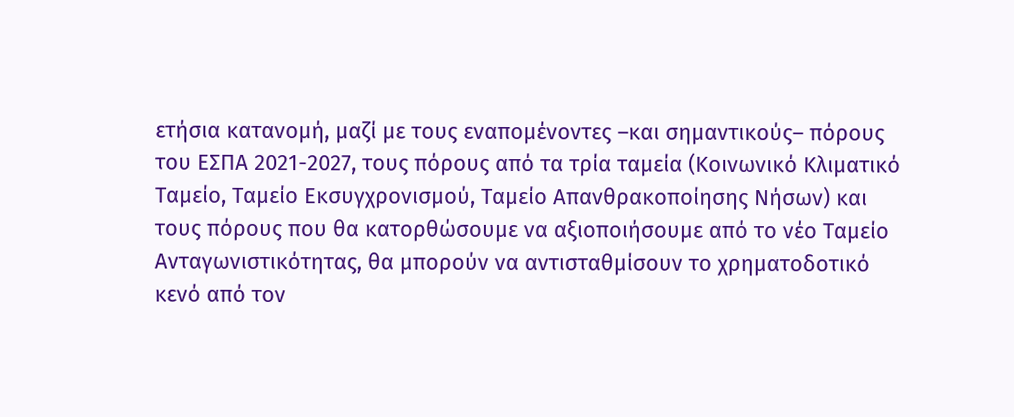ετήσια κατανομή, μαζί με τους εναπομένοντες –και σημαντικούς– πόρους του ΕΣΠΑ 2021-2027, τους πόρους από τα τρία ταμεία (Κοινωνικό Κλιματικό Ταμείο, Ταμείο Εκσυγχρονισμού, Ταμείο Απανθρακοποίησης Νήσων) και τους πόρους που θα κατορθώσουμε να αξιοποιήσουμε από το νέο Ταμείο Ανταγωνιστικότητας, θα μπορούν να αντισταθμίσουν το χρηματοδοτικό κενό από τον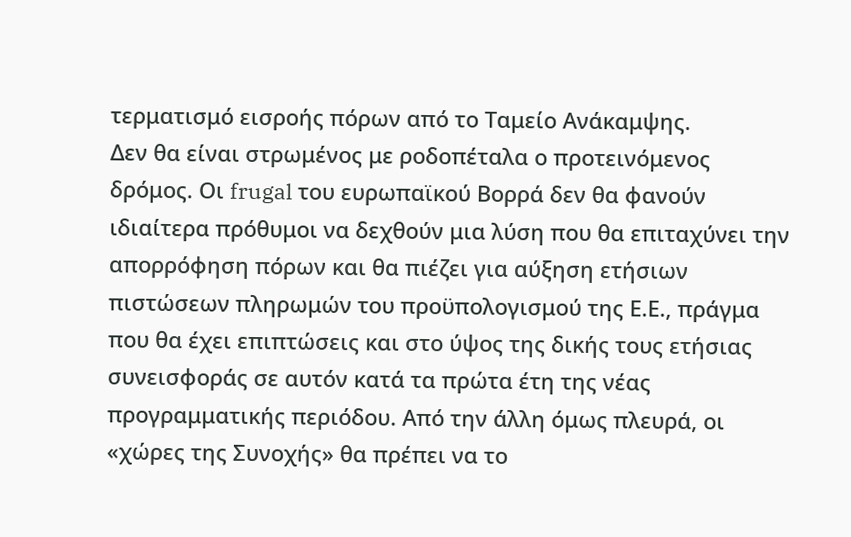τερματισμό εισροής πόρων από το Ταμείο Ανάκαμψης.
Δεν θα είναι στρωμένος με ροδοπέταλα ο προτεινόμενος δρόμος. Οι frugal του ευρωπαϊκού Βορρά δεν θα φανούν ιδιαίτερα πρόθυμοι να δεχθούν μια λύση που θα επιταχύνει την απορρόφηση πόρων και θα πιέζει για αύξηση ετήσιων πιστώσεων πληρωμών του προϋπολογισμού της Ε.Ε., πράγμα που θα έχει επιπτώσεις και στο ύψος της δικής τους ετήσιας συνεισφοράς σε αυτόν κατά τα πρώτα έτη της νέας προγραμματικής περιόδου. Από την άλλη όμως πλευρά, οι «χώρες της Συνοχής» θα πρέπει να το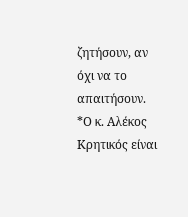ζητήσουν, αν όχι να το απαιτήσουν.
*Ο κ. Αλέκος Κρητικός είναι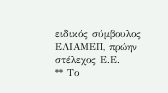ειδικός σύμβουλος ΕΛΙΑΜΕΠ, πρώην στέλεχος Ε.Ε.
** Το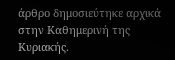άρθρο δημοσιεύτηκε αρχικά στην Καθημερινή της Κυριακής.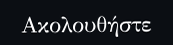Ακολουθήστε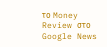το Money Review στο Google News